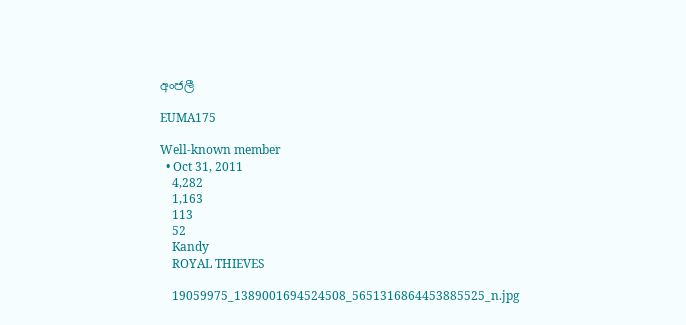අංජලී

EUMA175

Well-known member
  • Oct 31, 2011
    4,282
    1,163
    113
    52
    Kandy
    ROYAL THIEVES

    19059975_1389001694524508_5651316864453885525_n.jpg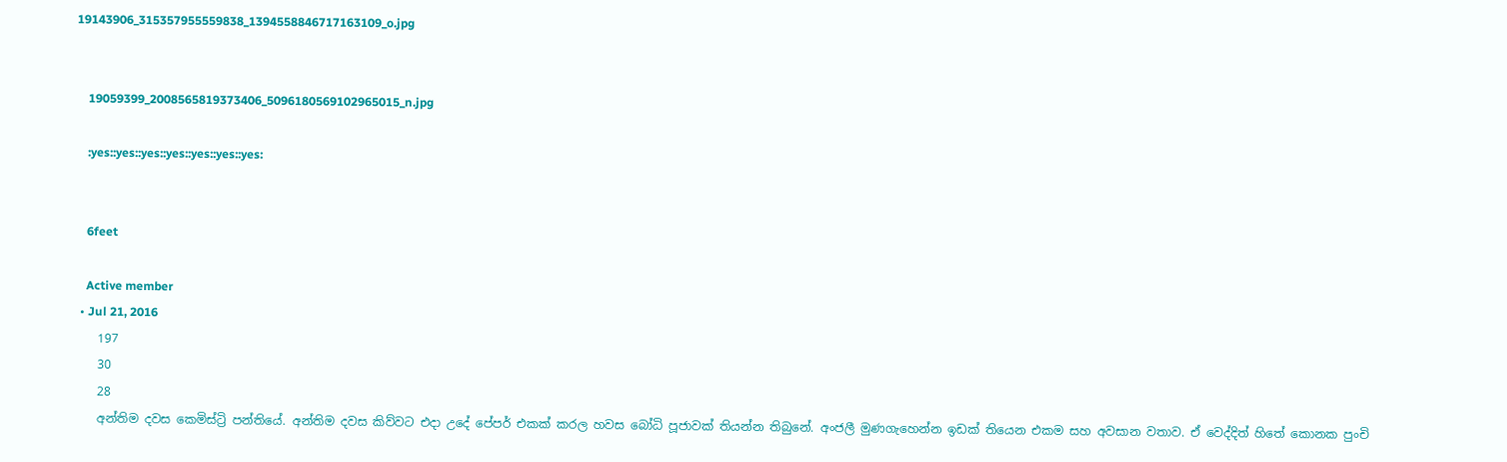19143906_315357955559838_1394558846717163109_o.jpg


    19059399_2008565819373406_5096180569102965015_n.jpg

    :yes::yes::yes::yes::yes::yes::yes:


    6feet

    Active member
  • Jul 21, 2016
    197
    30
    28
    අන්තිම දවස කෙමිස්ට්‍රි පන්තියේ. අන්තිම දවස කිව්වට එදා උදේ පේපර් එකක් කරල හවස බෝධි පූජාවක් තියන්න තිබුනේ. අංජලී මුණගැහෙන්න ඉඩක් තියෙන එකම සහ අවසාන වතාව. ඒ වෙද්දිත් හිතේ කොනක පුංචි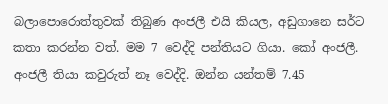බලාපොරොත්තුවක් තිබුණ අංජලී එයි කියල, අඩුගානෙ සර්ට කතා කරන්න වත්. මම 7 වෙද්දි පන්තියට ගියා. කෝ අංජලී. අංජලී තියා කවුරුත් නෑ වෙද්දි. ඔන්න යන්තම් 7.45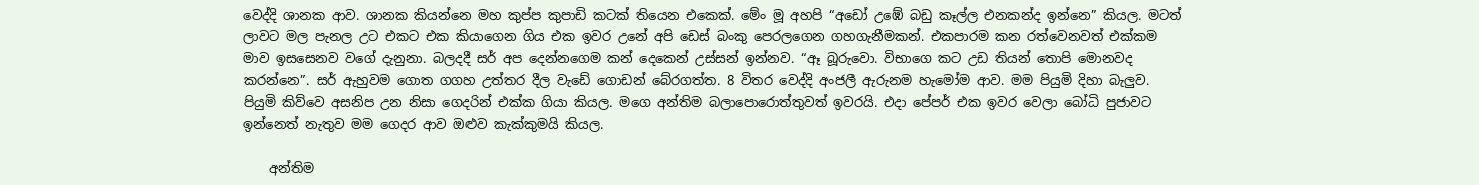වෙද්දි ශානක ආව. ශානක කියන්නෙ මහ කුප්ප කුපාඩි කටක් තියෙන එකෙක්. මේං මූ අහපි “අඩෝ උඹේ බඩු කෑල්ල එනකන්ද ඉන්නෙ” කියල. මටත් ලාවට මල පැනල උට එකට එක කියාගෙන ගිය එක ඉවර උනේ අපි ඩෙස් බංකු පෙරලගෙන ගහගැනීමකන්. එකපාරම කන රත්වෙනවත් එක්කම මාව ඉසසෙනව වගේ දැනුනා. බලදදී සර් අප දෙන්නගෙම කන් දෙකෙන් උස්සන් ඉන්නව. “ඈ බූරුවො. විභාගෙ කට උඩ තියන් තොපි මොනවද කරන්නෙ”. සර් ඇහුවම ගොත ගගහ උත්තර දීල වැඩේ ගොඩන් බේරගත්ත. 8 විතර වෙද්දි අංජලී ඇරුනම හැමෝම ආව. මම පියුමි දිහා බැලුව. පියුමි කිව්වෙ අසනිප උන නිසා ගෙදරින් එක්ක ගියා කියල. මගෙ අන්තිම බලාපොරොත්තුවත් ඉවරයි. එදා පේපර් එක ඉවර වෙලා බෝධි පුජාවට ඉන්නෙත් නැතුව මම ගෙදර ආව ඔළුව කැක්කුමයි කියල.

    අන්තිම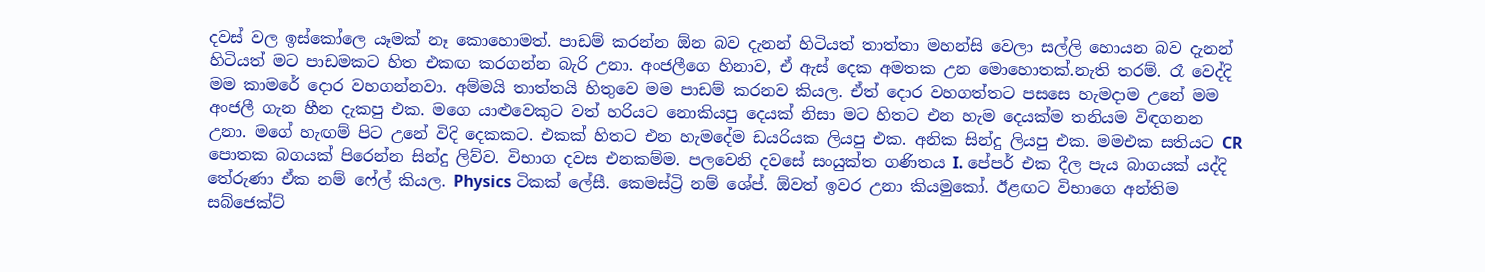දවස් වල ඉස්කෝලෙ යෑමක් නෑ කොහොමත්. පාඩම් කරන්න ඕන බව දැනන් හිටියත් තාත්තා මහන්සි වෙලා සල්ලි හොයන බව දැනන් හිටියත් මට පාඩමකට හිත එකඟ කරගන්න බැරි උනා. අංජලීගෙ හිනාව, ඒ ඇස් දෙක අමතක උන මොහොතක්.නැති තරම්. රෑ වෙද්දි මම කාමරේ දොර වහගන්නවා. අම්මයි තාත්තයි හිතුවෙ මම පාඩම් කරනව කියල. ඒත් දොර වහගත්තට පසසෙ හැමදාම උනේ මම අංජලී ගැන හීන දැකපු එක. මගෙ යාළුවෙකුට වත් හරියට නොකියපු දෙයක් නිසා මට හිතට එන හැම දෙයක්ම තනියම විඳගනන උනා. මගේ හැඟම් පිට උනේ විදි දෙකකට. එකක් හිතට එන හැමදේම ඩයරියක ලියපු එක. අනික සින්දු ලියපු එක. මමඑක සතියට CR පොතක බගයක් පිරෙන්න සින්දු ලිව්ව. විභාග දවස එනකම්ම. පලවෙනි දවසේ සංයුක්ත ගණිතය I. පේපර් එක දීල පැය බාගයක් යද්දි තේරුණා ඒක නම් ෆේල් කියල. Physics ටිකක් ලේසී. කෙමස්ට්‍රි නම් ශේප්. ඕවත් ඉවර උනා කියමුකෝ. ඊළඟට විභාගෙ අන්තිම සබ්ජෙක්ට්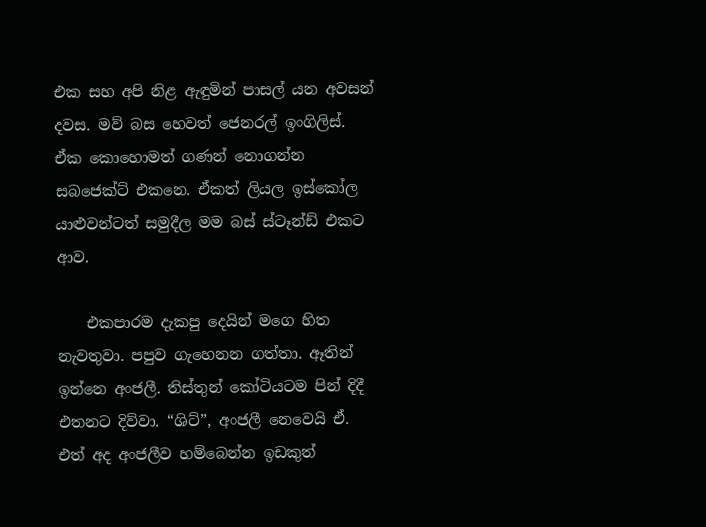එක සහ අපි නිළ ඇඳුමින් පාසල් යන අවසන් දවස. මව් බස හෙවත් ජෙනරල් ඉංගිලිස්. ඒක කොහොමත් ගණන් නොගන්න සබජෙක්ට් එකනෙ. ඒකත් ලියල ඉස්කෝල යාළුවන්ටත් සමුදීල මම බස් ස්ටෑන්ඩ් එකට ආව.

    එකපාරම දැකපු දෙයින් මගෙ හිත නැවතුවා. පපුව ගැහෙනන ගත්තා. ඈතින් ඉන්නෙ අංජලී. තිස්තුන් කෝටියටම පින් දිදී එතනට දිව්වා. “ශිට්”, අංජලී නෙවෙයි ඒ. එත් අද අංජලීව හම්බෙන්න ඉඩකුත්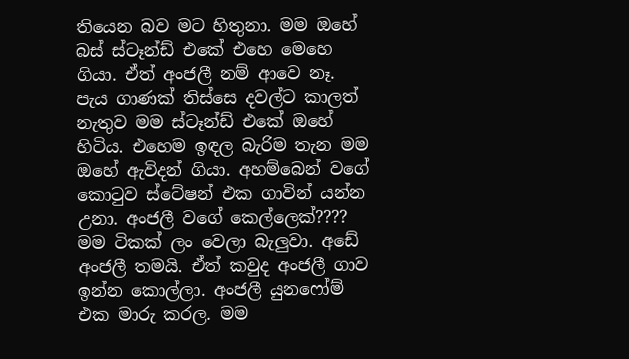තියෙන බව මට හිතුනා. මම ඔහේ බස් ස්ටෑන්ඩ් එකේ එහෙ මෙහෙ ගියා. ඒත් අංජලී නම් ආවෙ නෑ. පැය ගාණක් තිස්සෙ දවල්ට කාලත් නැතුව මම ස්ටෑන්ඩ් එකේ ඔහේ හිටිය. එහෙම ඉඳල බැරිම තැන මම ඔහේ ඇවිදන් ගියා. අහම්බෙන් වගේ කොටුව ස්ටේෂන් එක ගාවින් යන්න උනා. අංජලී වගේ කෙල්ලෙක්???? මම ටිකක් ලං වෙලා බැලුවා. අඩේ අංජලී තමයි. ඒත් කවුද අංජලී ගාව ඉන්න කොල්ලා. අංජලී යුනෆෝම් එක මාරු කරල. මම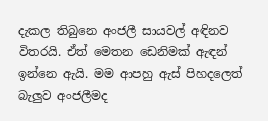දැකල තිබුනෙ අංජලී සායවල් අඳිනව විතරයි. ඒත් මෙතන ඩෙනිමක් ඇඳන් ඉන්නෙ ඇයි. මම ආපහු ඇස් පිහදලෙත් බැලුව අංජලීමද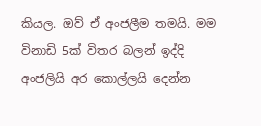කියල. ඔව් ඒ අංජලීම තමයි. මම විනාඩි 5ක් විතර බලන් ඉද්දි අංජලියි අර කොල්ලයි දෙන්න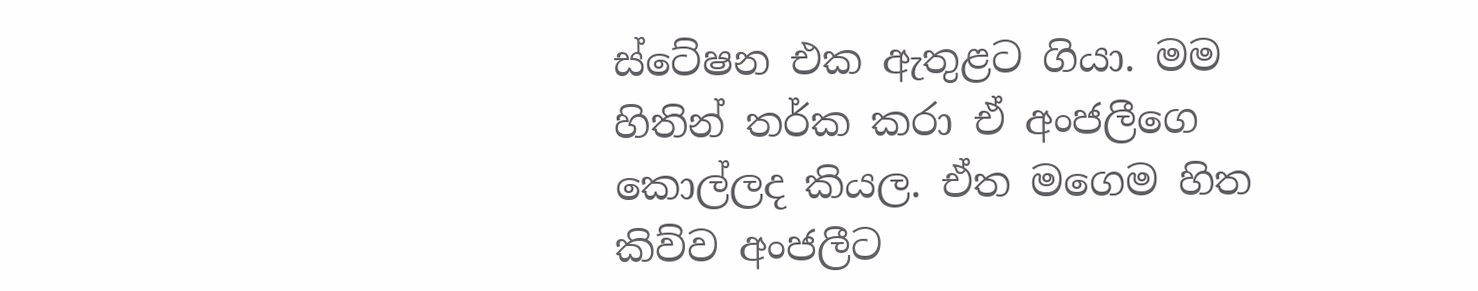ස්ටේෂන එක ඇතුළට ගියා. මම හිතින් තර්ක කරා ඒ අංජලීගෙ කොල්ලද කියල. ඒත මගෙම හිත කිව්ව අංජලීට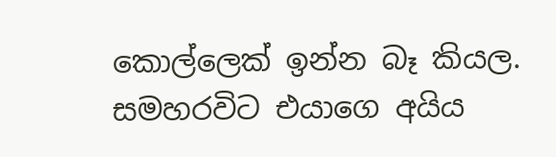කොල්ලෙක් ඉන්න බෑ කියල. සමහරවිට එයාගෙ අයිය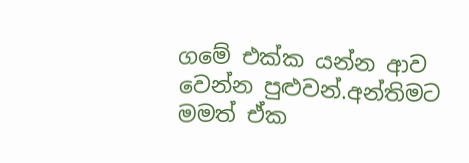ගමේ එක්ක යන්න ආව වෙන්න පුළුවන්.අන්තිමට මමත් ඒක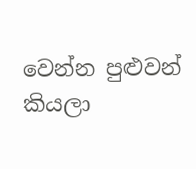වෙන්න පුළුවන් කියලා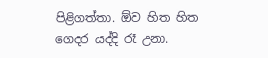පිළිගත්තා. ඕව හිත හිත ගෙදර යද්දි රෑ උනා.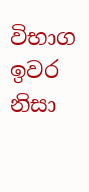විභාග ඉවර නිසා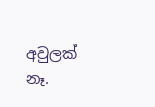අවුලක් නෑ.